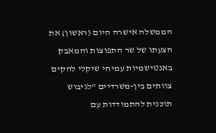הממשלה אישרה היום (ראשון) את הצעתו של שר התפוצות והמאבק באנטישמיות עמיחי שיקלי להקים צוותים בין-משרדיים "לגיבוש תוכנית להתמודדות עם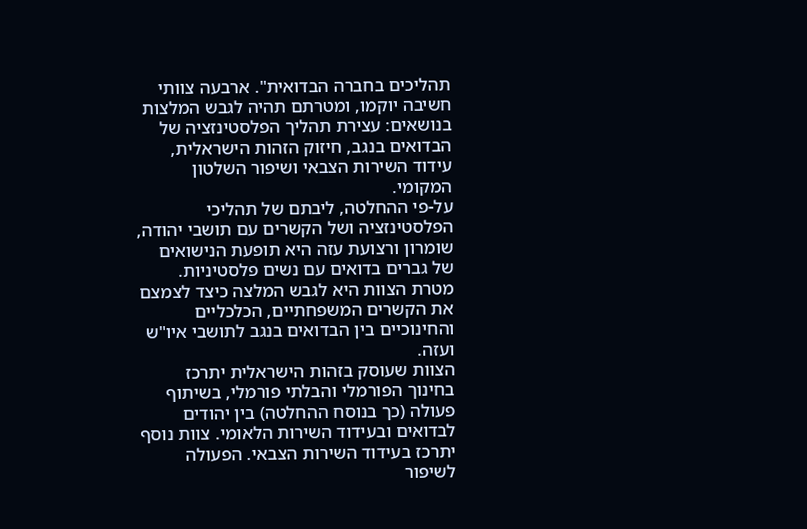תהליכים בחברה הבדואית". ארבעה צוותי חשיבה יוקמו, ומטרתם תהיה לגבש המלצות בנושאים: עצירת תהליך הפלסטינזציה של הבדואים בנגב, חיזוק הזהות הישראלית, עידוד השירות הצבאי ושיפור השלטון המקומי.
על-פי ההחלטה, ליבתם של תהליכי הפלסטינזציה ושל הקשרים עם תושבי יהודה, שומרון ורצועת עזה היא תופעת הנישואים של גברים בדואים עם נשים פלסטיניות. מטרת הצוות היא לגבש המלצה כיצד לצמצם את הקשרים המשפחתיים, הכלכליים והחינוכיים בין הבדואים בנגב לתושבי איו"ש ועזה.
הצוות שעוסק בזהות הישראלית יתרכז בחינוך הפורמלי והבלתי פורמלי, בשיתוף פעולה (כך בנוסח ההחלטה) בין יהודים לבדואים ובעידוד השירות הלאומי. צוות נוסף יתרכז בעידוד השירות הצבאי. הפעולה לשיפור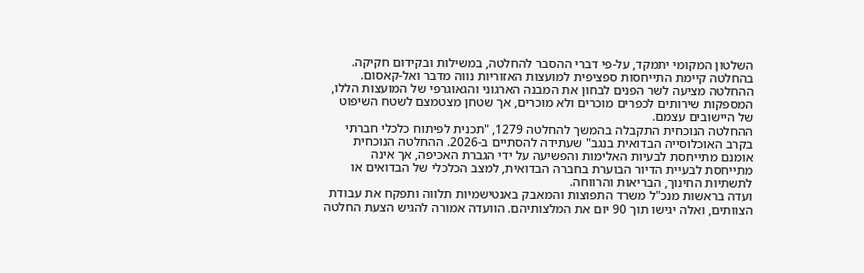השלטון המקומי יתמקד, על-פי דברי ההסבר להחלטה, במשילות ובקידום חקיקה.
בהחלטה קיימת התייחסות ספציפית למועצות האזוריות נווה מדבר ואל-קאסום. ההחלטה מציעה לשר הפנים לבחון את המבנה הארגוני והגאוגרפי של המועצות הללו, המספקות שירותים לכפרים מוכרים ולא מוכרים, אך שטחן מצטמצם לשטח השיפוט של היישובים עצמם.
ההחלטה הנוכחית התקבלה בהמשך להחלטה 1279, "תכנית לפיתוח כלכלי חברתי בקרב האוכלוסייה הבדואית בנגב" שעתידה להסתיים ב-2026. ההחלטה הנוכחית אומנם מתייחסת לבעיות האלימות והפשיעה על ידי הגברת האכיפה, אך אינה מתייחסת לבעיית הדיור הבוערת בחברה הבדואית, למצב הכלכלי של הבדואים או לתשתיות החינוך, הבריאות והרווחה.
ועדה בראשות מנכ"ל משרד התפוצות והמאבק באנטישמיות תלווה ותפקח את עבודת הצוותים, ואלה יגישו תוך 90 יום את המלצותיהם. הוועדה אמורה להגיש הצעת החלטה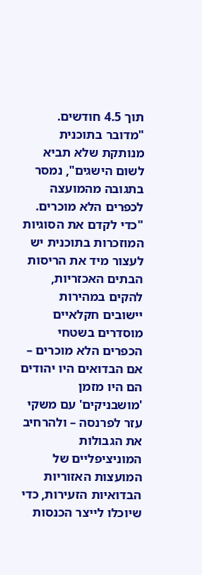תוך 4.5 חודשים.
"מדובר בתוכנית מנותקת שלא תביא לשום הישגים", נמסר בתגובה מהמועצה לכפרים הלא מוכרים. "כדי לקדם את הסוגיות המוזכרות בתוכנית יש לעצור מיד את הריסות הבתים האכזריות, להקים במהירות יישובים חקלאיים מוסדרים בשטחי הכפרים הלא מוכרים – אם הבדואים היו יהודים הם היו מזמן 'מושבניקים' עם משקי עזר לפרנסה – ולהרחיב את הגבולות המוניציפליים של המועצות האזוריות הבדואיות הזעירות, כדי שיוכלו לייצר הכנסות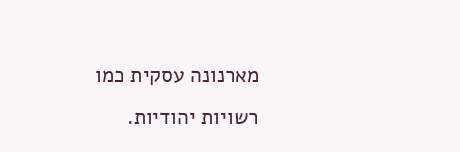מארנונה עסקית כמו רשויות יהודיות.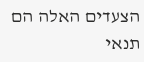הצעדים האלה הם תנאי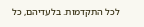לכל התקדמות. בלעדיהם, כל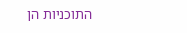התוכניות הן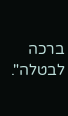ברכה לבטלה".